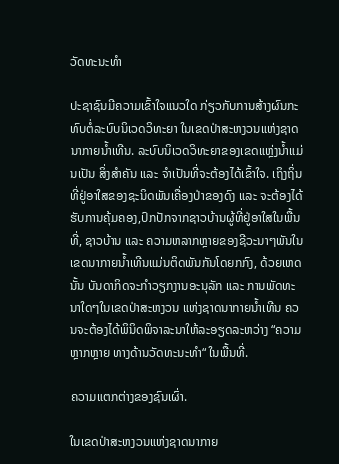ວັດທະນະທຳ

ປະຊາຊົນມີຄວາມເຂົ້າໃຈແນວໃດ ກ່ຽວກັບການສ້າງຜົນກະທົບຕໍ່ລະບົບນິເວດວິທະຍາ ໃນເຂດປ່າສະຫງວນແຫ່ງຊາດນາກາຍນ້ຳເທີນ. ລະບົບນິເວດວິທະຍາຂອງເຂດແຫຼ່ງນ້ຳແມ່ນເປັນ ສິ່ງສຳຄັນ ແລະ ຈຳເປັນທີ່ຈະຕ້ອງໄດ້ເຂົ້າໃຈ. ເຖິງຖິ່ນທີ່ຢູ່ອາໃສຂອງຊະນິດພັນເຄື່ອງປ່າຂອງດົງ ແລະ ຈະຕ້ອງໄດ້ຮັບການຄຸ້ມຄອງ,ປົກປັກຈາກຊາວບ້ານຜູ້ທີ່ຢູ່ອາໃສໃນພື້ນທີ່, ຊາວບ້ານ ແລະ ຄວາມຫລາກຫຼາຍຂອງຊີວະນາໆພັນໃນເຂດນາກາຍນ້ຳເທີນແມ່ນຕິດພັນກັນໂດຍກກົງ, ດ້ວຍເຫດນັ້ນ ບັນດາກິດຈະກຳວຽກງານອະນຸລັກ ແລະ ການພັດທະນາໃດໆໃນເຂດປ່າສະຫງວນ ແຫ່ງຊາດນາກາຍນ້ຳເທີນ ຄວນຈະຕ້ອງໄດ້ພິນິດພິຈາລະນາໃຫ້ລະອຽດລະຫວ່າງ “ຄວາມຫຼາກຫຼາຍ ທາງດ້ານວັດທະນະທຳ“ ໃນພື້ນທີ່.

ຄວາມແຕກຕ່າງຂອງຊົນເຜົ່າ.

ໃນເຂດປ່າສະຫງວນແຫ່ງຊາດນາກາຍ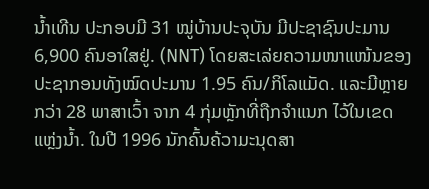ນ້ຳເທີນ ປະກອບມີ 31 ໝູ່ບ້ານປະຈຸບັນ ມີປະຊາຊົນປະມານ 6,900 ຄົນອາໃສຢູ່. (NNT) ໂດຍສະເລ່ຍຄວາມໜາແໜ້ນຂອງປະຊາກອນທັງໝົດປະມານ 1.95 ຄົນ/ກິໂລແມັດ. ແລະມີຫຼາຍກວ່າ 28 ພາສາເວົ້າ ຈາກ 4 ກຸ່ມຫຼັກທີ່ຖືກຈຳແນກ ໄວ້ໃນເຂດ ແຫຼ່ງນ້ຳ. ໃນປີ 1996 ນັກຄົ້ນຄ້ວາມະນຸດສາ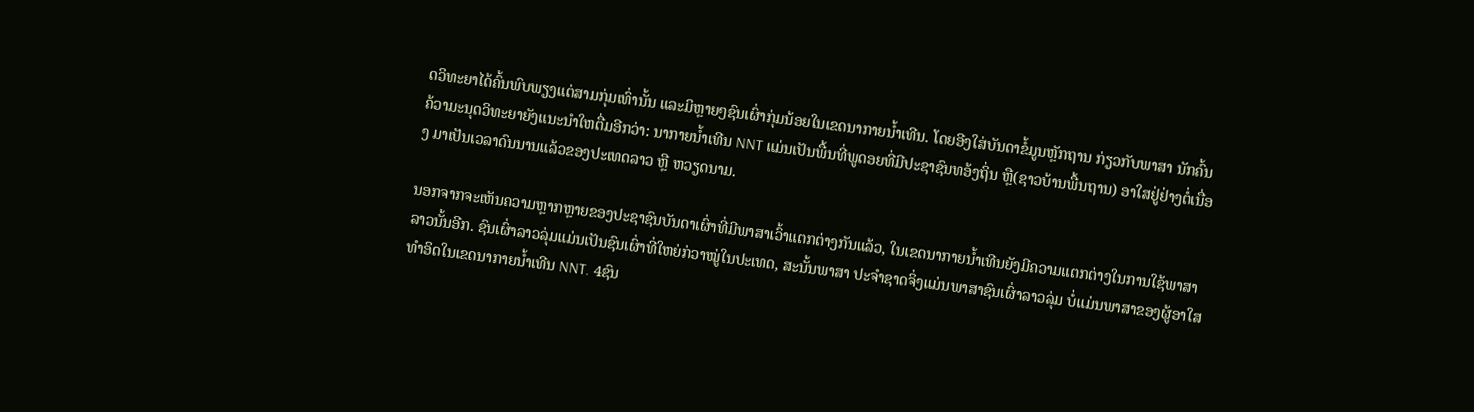ດວິທະຍາໄດ້ຄົ້ນພົບພຽງແຕ່ສາມກຸ່ມເທົ່ານັ້ນ ແລະມິຫຼາຍໆຊົນເຜົ່າກຸ່ມນ້ອຍໃນເຂດນາກາຍນ້ຳເທີນ. ໂດຍອີງໃສ່ບັນດາຂໍ້ມູນຫຼັກຖານ ກ່ຽວກັບພາສາ ນັກຄົ້ນຄ້ວາມະນຸດວິທະຍາຍັງແນະນຳໃຫຕື່ມອີກວ່າ: ນາກາຍນ້ຳເທີນ NNT ແມ່ນເປັນພື້ນທີ່ພູດອຍທີ່ມີປະຊາຊົນທອ້ງຖິ່ນ ຫຼື(ຊາວບ້ານພື້ນຖານ) ອາໃສຢູ່ຢ່າງຕໍ່ເນື່ອງ ມາເປັນເວລາດົນນານແລ້ວຂອງປະເທດລາວ ຫຼື ຫວຽດນາມ.

ນອກຈາກຈະເຫັນຄວາມຫຼາກຫຼາຍຂອງປະຊາຊົນບັນດາເຜົ່າທີ່ມີພາສາເວົ້າແຕກຕ່າງກັນແລ້ວ, ໃນເຂດນາກາຍນ້ຳເທີນຍັງມີຄວາມແຕກຕ່າງໃນການໃຊ້ພາສາ ລາວນັ້ນອີກ. ຊົນເຜົ່າລາວລຸ່ມແມ່ນເປັນຊົນເຜົ່າທີ່ໃຫຍ່ກ່ວາໝູ່ໃນປະເທດ, ສະນັ້ນພາສາ ປະຈຳຊາດຈິ່ງແມ່ນພາສາຊົນເຜົ່າລາວລຸ່ມ ບໍ່ແມ່ນພາສາຂອງຜູ້ອາໃສທຳອິດໃນເຂດນາກາຍນ້ຳເທີນ NNT. 4ຊົນ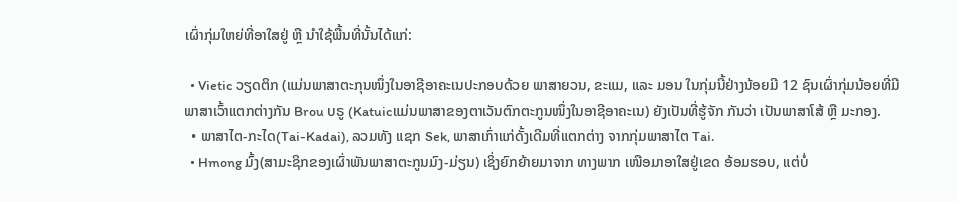ເຜົ່າກຸ່ມໃຫຍ່ທີ່ອາໃສຢູ່ ຫຼື ນຳໃຊ້ພື້ນທີ່ນັ້ນໄດ້ແກ່:

  • Vietic ວຽດຕິກ (ແມ່ນພາສາຕະກຸນໜຶ່ງໃນອາຊີອາຄະເນປະກອບດ້ວຍ ພາສາຍວນ, ຂະແມ, ແລະ ມອນ ໃນກຸ່ມນີ້ຢ່າງນ້ອຍມີ 12 ຊົນເຜົ່າກຸ່ມນ້ອຍທີ່ມີພາສາເວົ້າແຕກຕ່າງກັນ Brou ບຣູ (Katuicແມ່ນພາສາຂອງຕາເວັນຕົກຕະກູນໜຶ່ງໃນອາຊີອາຄະເນ) ຍັງເປັນທີ່ຮູ້ຈັກ ກັນວ່າ ເປັນພາສາໂສ້ ຫຼື ມະກອງ.
  • ພາສາໄຕ-ກະໄດ(Tai-Kadai), ລວມທັງ ແຊກ Sek, ພາສາເກົ່າແກ່ດັ້ງເດີມທີ່ແຕກຕ່າງ ຈາກກຸ່ມພາສາໄຕ Tai.
  • Hmong ມົ້ງ(ສາມະຊິກຂອງເຜົ່າພັນພາສາຕະກູນມົງ-ມ່ຽນ) ເຊິ່ງຍົກຍ້າຍມາຈາກ ທາງພາກ ເໜືອມາອາໃສຢູ່ເຂດ ອ້ອມຮອບ, ແຕ່ບໍ່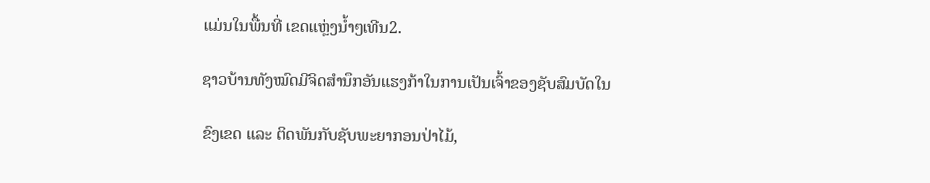ແມ່ນໃນພື້ນທີ່ ເຂດແຫຼ່ງນ້ຳໆເທີນ2.

ຊາວບ້ານທັງໝົດມີຈິດສຳນຶກອັນແຮງກ້າໃນການເປັນເຈົ້າຂອງຊັບສົມບັດໃນ

ຂົງເຂດ ແລະ ຕິດພັນກັບຊັບພະຍາກອນປ່າໄມ້,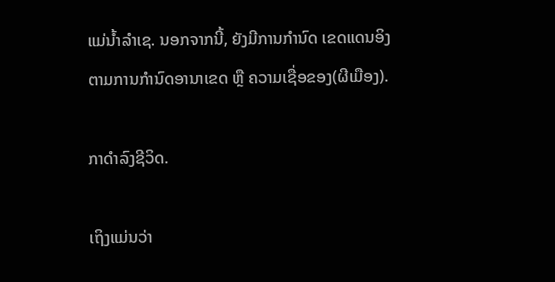ແມ່ນ້ຳລຳເຊ. ນອກຈາກນີ້, ຍັງມີການກຳນົດ ເຂດແດນອິງຕາມການກຳນົດອານາເຂດ ຫຼື ຄວາມເຊື່ອຂອງ(ຜີເມືອງ).

ກາດຳລົງຊີວິດ.

ເຖິງແມ່ນວ່າ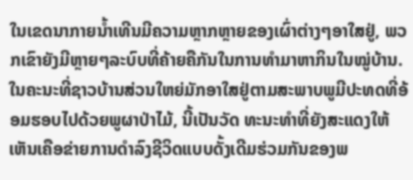ໃນເຂດນາກາຍນ້ຳເທີນມີຄວາມຫຼາກຫຼາຍຂອງເຜົ່າຕ່າງໆອາໃສຢູ່, ພວກເຂົາຍັງມີຫຼາຍໆລະບົບທີ່ຄ້າຍຄືກັນໃນການທຳມາຫາກິນໃນໝູ່ບ້ານ. ໃນຄະນະທີ່ຊາວບ້ານສ່ວນໃຫຍ່ມັກອາໃສຢູ່ຕາມສະພາບພູມີປະທດທີ່ອ້ອມຮອບໄປດ້ວຍພູຜາປ່າໄມ້, ນີ້ເປັນວັດ ທະນະທໍາທີ່ຍັງສະແດງໃຫ້ເຫັນເຄືອຂ່າຍການດໍາລົງຊີວິດແບບດັ້ງເດີມຮ່ວມກັນຂອງພ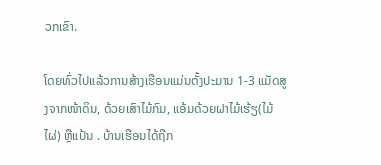ວກເຂົາ.

ໂດຍທົ່ວໄປແລ້ວການສ້າງເຮືອນແມ່ນຕັ້ງປະມານ 1-3 ແມັດສູງຈາກໜ້າດິນ, ດ້ວຍເສົາໄມ້ກົມ, ແອ້ມດ້ວຍຝາໄມ້ເຮ້ຽ(ໄມ້ໄຜ່) ຫຼືແປ້ນ . ບ້ານເຮືອນໄດ້ຖືກ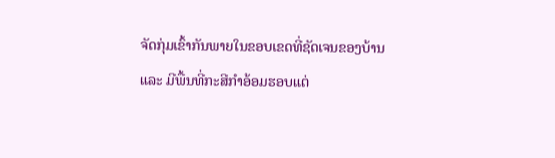ຈັດກຸ່ມເຂົ້າກັນພາຍໃນຂອບເຂດທີ່ຊັດເຈນຂອງບ້ານ ແລະ ມີພື້ນທີ່ກະສີກຳອ້ອມຮອບແຕ່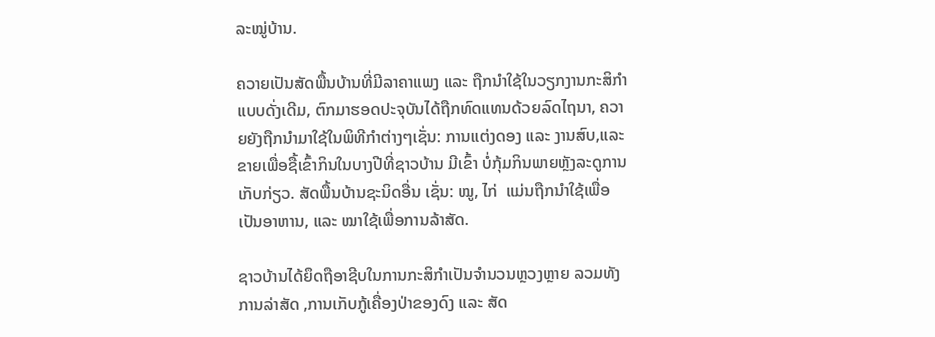ລະໝູ່ບ້ານ.

ຄວາຍເປັນສັດພື້ນບ້ານທີ່ມີລາຄາແພງ ແລະ ຖືກນຳໃຊ້ໃນວຽກງານກະສິກໍາແບບດັ່ງເດີມ, ຕົກມາຮອດປະຈຸບັນໄດ້ຖືກທົດແທນດ້ວຍລົດໄຖນາ, ຄວາຍຍັງຖືກນຳມາໃຊ້ໃນພິທີກຳຕ່າງໆເຊັ່ນ: ການແຕ່ງດອງ ແລະ ງານສົບ,ແລະ ຂາຍເພື່ອຊື້ເຂົ້າກິນໃນບາງປີທີ່ຊາວບ້ານ ມີເຂົ້າ ບໍ່ກຸ້ມກິນພາຍຫຼັງລະດູການເກັບກ່ຽວ. ສັດພື້ນບ້ານຊະນິດອື່ນ ເຊັ່ນ: ໝູ, ໄກ່  ແມ່ນຖືກນຳໃຊ້ເພື່ອເປັນອາຫານ, ແລະ ໝາໃຊ້ເພື່ອການລ້າສັດ.

ຊາວບ້ານໄດ້ຍຶດຖືອາຊີບໃນການກະສິກໍາເປັນຈຳນວນຫຼວງຫຼາຍ ລວມທັງການລ່າສັດ ,ການເກັບກູ້ເຄື່ອງປ່າຂອງດົງ ແລະ ສັດ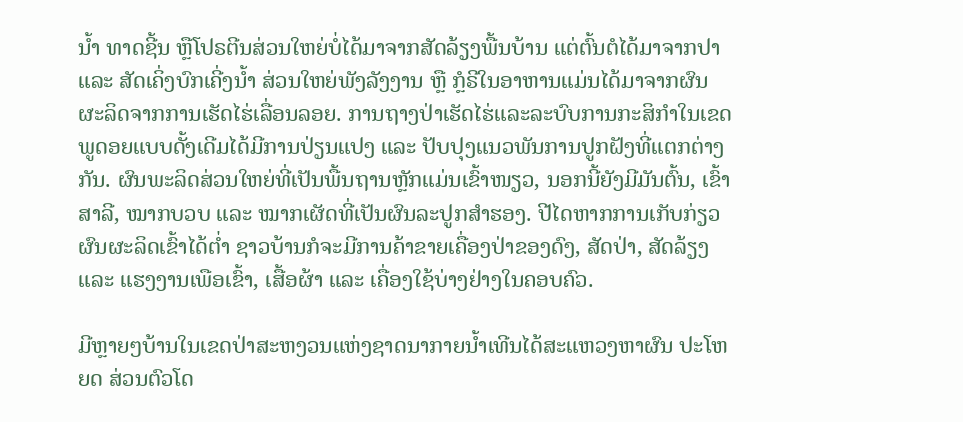ນ້ຳ ທາດຊີ້ນ ຫຼືໂປຣຕີນສ່ວນໃຫຍ່ບໍ່ໄດ້ມາຈາກສັດລ້ຽງພື້ນບ້ານ ແຕ່ຕົ້ນຕໍໄດ້ມາຈາກປາ ແລະ ສັດເຄິ່ງບົກເຄີ່ງນ້ຳ ສ່ວນໃຫຍ່ພັງລັງງານ ຫຼື ກຼໍຣີໃນອາຫານແມ່ນໄດ້ມາຈາກຜົນຜະລິດຈາກການເຮັດໄຮ່ເລື່ອນລອຍ. ການຖາງປ່າເຮັດໄຮ່ແລະລະບົບການກະສິກຳໃນເຂດພູດອຍແບບດັ້ງເດີມໄດ້ມີການປ່ຽນແປງ ແລະ ປັບປຸງແນວພັນການປູກຝັງທີ່ແຕກຕ່າງກັນ. ຜົນພະລິດສ່ວນໃຫຍ່ທີ່ເປັນພື້ນຖານຫຼັກແມ່ນເຂົ້າໜຽວ, ນອກນີ້ຍັງມີມັນຕົ້ນ, ເຂົ້າສາລີ, ໝາກບວບ ແລະ ໝາກເຜັດທີ່ເປັນຜົນລະປູກສຳຮອງ. ປີໄດຫາກການເກັບກ່ຽວຜົນຜະລິດເຂົ້າໄດ້ຕ່ຳ ຊາວບ້ານກໍຈະມີການຄ້າຂາຍເຄື່ອງປ່າຂອງດົງ, ສັດປ່າ, ສັດລ້ຽງ ແລະ ແຮງງານເພືອເຂົ້າ, ເສື້ອຜ້າ ແລະ ເຄື່ອງໃຊ້ບ່າງຢ່າງໃນຄອບຄົວ.

ມີຫຼາຍໆບ້ານໃນເຂດປ່າສະຫງວນແຫ່ງຊາດນາກາຍນ້ຳເທີນໄດ້ສະແຫວງຫາຜົນ ປະໂຫຍດ ສ່ວນຕົວໂດ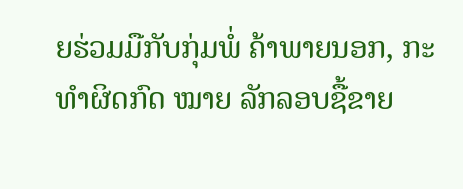ຍຮ່ວມມືກັບກຸ່ມພໍ່ ຄ້າພາຍນອກ, ກະທຳຜິດກົດ ໝາຍ ລັກລອບຊື້ຂາຍ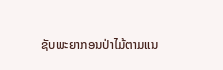ຊັບພະຍາກອນປ່າໄມ້ຕາມແນ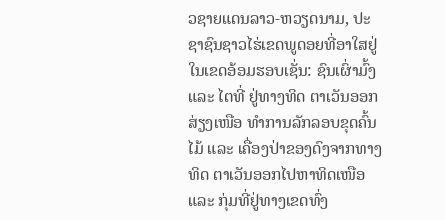ວຊາຍແດນລາວ-ຫວຽດນາມ, ປະຊາຊົນຊາວໄຮ່ເຂດພູດອຍທີ່ອາໃສຢູ່ໃນເຂດອ້ອມຮອບເຊັ່ນ: ຊົນເຜົ່າມົ້ງ ແລະ ໄຕທີ່ ຢູ່ທາງທິດ ຕາເວັນອອກສ່ຽງເໜືອ ທຳການລັກລອບຂຸດຄົ້ນໄມ້ ແລະ ເຄື່ອງປ່າຂອງດົງຈາກທາງທິດ ຕາເວັນອອກໄປຫາທິດເໜືອ ແລະ ກຸ່ມທີ່ຢູ່ທາງເຂດທົ່ງ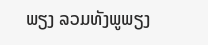ພຽງ ລວມທັງພູພຽງ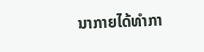ນາກາຍໄດ້ທຳກາ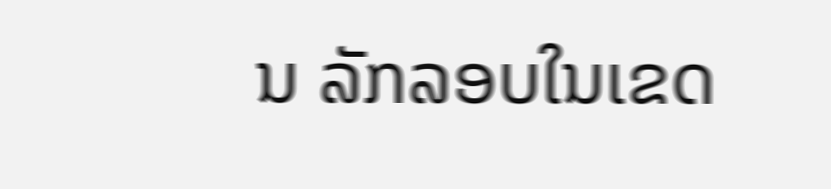ນ ລັກລອບໃນເຂດ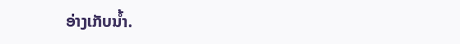ອ່າງເກັບນ້ຳ.